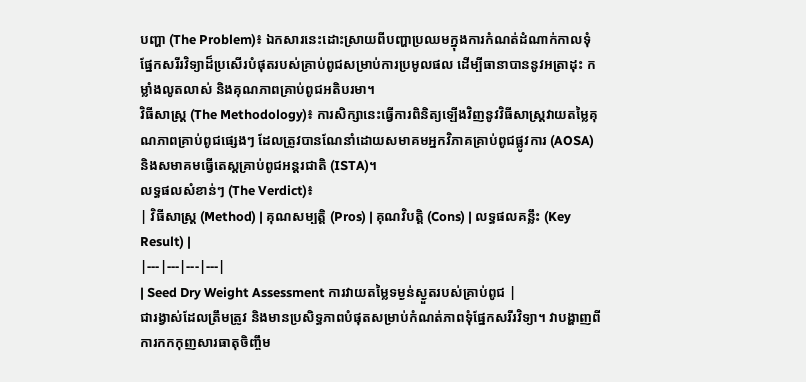បញ្ហា (The Problem)៖ ឯកសារនេះដោះស្រាយពីបញ្ហាប្រឈមក្នុងការកំណត់ដំណាក់កាលទុំផ្នែកសរីរវិទ្យាដ៏ប្រសើរបំផុតរបស់គ្រាប់ពូជសម្រាប់ការប្រមូលផល ដើម្បីធានាបាននូវអត្រាដុះ កម្លាំងលូតលាស់ និងគុណភាពគ្រាប់ពូជអតិបរមា។
វិធីសាស្ត្រ (The Methodology)៖ ការសិក្សានេះធ្វើការពិនិត្យឡើងវិញនូវវិធីសាស្ត្រវាយតម្លៃគុណភាពគ្រាប់ពូជផ្សេងៗ ដែលត្រូវបានណែនាំដោយសមាគមអ្នកវិភាគគ្រាប់ពូជផ្លូវការ (AOSA) និងសមាគមធ្វើតេស្តគ្រាប់ពូជអន្តរជាតិ (ISTA)។
លទ្ធផលសំខាន់ៗ (The Verdict)៖
| វិធីសាស្ត្រ (Method) | គុណសម្បត្តិ (Pros) | គុណវិបត្តិ (Cons) | លទ្ធផលគន្លឹះ (Key Result) |
|---|---|---|---|
| Seed Dry Weight Assessment ការវាយតម្លៃទម្ងន់ស្ងួតរបស់គ្រាប់ពូជ |
ជារង្វាស់ដែលត្រឹមត្រូវ និងមានប្រសិទ្ធភាពបំផុតសម្រាប់កំណត់ភាពទុំផ្នែកសរីរវិទ្យា។ វាបង្ហាញពីការកកកុញសារធាតុចិញ្ចឹម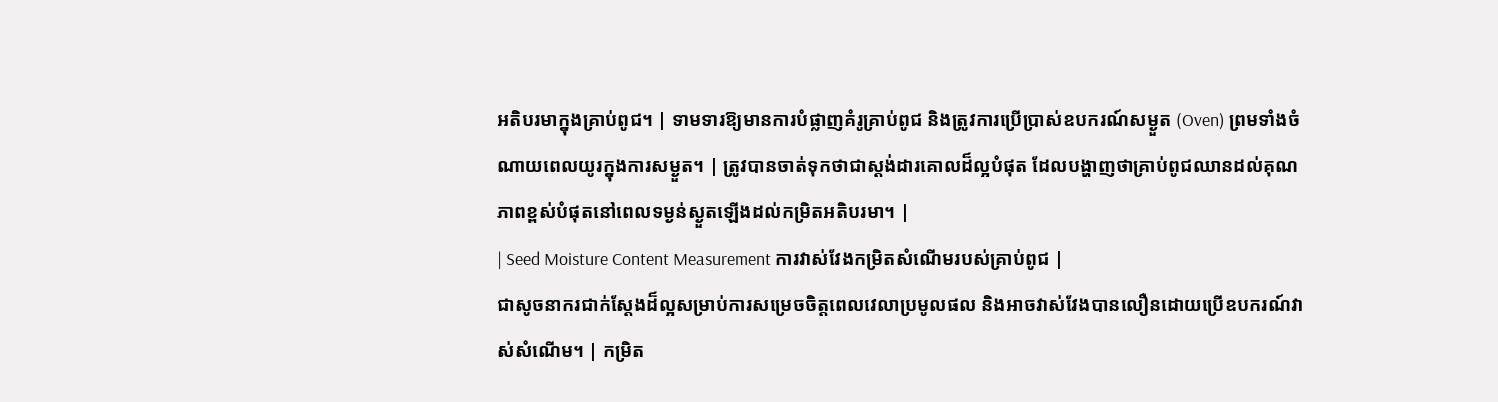អតិបរមាក្នុងគ្រាប់ពូជ។ | ទាមទារឱ្យមានការបំផ្លាញគំរូគ្រាប់ពូជ និងត្រូវការប្រើប្រាស់ឧបករណ៍សម្ងួត (Oven) ព្រមទាំងចំណាយពេលយូរក្នុងការសម្ងួត។ | ត្រូវបានចាត់ទុកថាជាស្តង់ដារគោលដ៏ល្អបំផុត ដែលបង្ហាញថាគ្រាប់ពូជឈានដល់គុណភាពខ្ពស់បំផុតនៅពេលទម្ងន់ស្ងួតឡើងដល់កម្រិតអតិបរមា។ |
| Seed Moisture Content Measurement ការវាស់វែងកម្រិតសំណើមរបស់គ្រាប់ពូជ |
ជាសូចនាករជាក់ស្តែងដ៏ល្អសម្រាប់ការសម្រេចចិត្តពេលវេលាប្រមូលផល និងអាចវាស់វែងបានលឿនដោយប្រើឧបករណ៍វាស់សំណើម។ | កម្រិត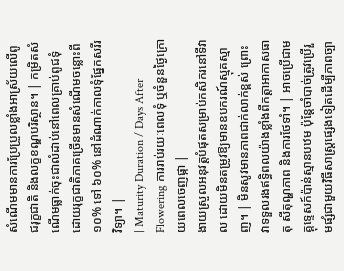សំណើមមានការប្រែប្រួលខ្លាំងអាស្រ័យលើពូជរុក្ខជាតិ និងលក្ខខណ្ឌបរិស្ថាន។ | កម្រិតសំណើមធ្លាក់ចុះជាលំដាប់នៅពេលគ្រាប់ពូជទុំ ដោយរុក្ខជាតិភាគច្រើនមានសំណើមចន្លោះពី ១០% ទៅ ៦០% នៅដំណាក់កាលទុំផ្នែកសរីរវិទ្យា។ |
| Maturity Duration / Days After Flowering ការរាប់រយៈពេលទុំ ឬចំនួនថ្ងៃក្រោយពេលចេញផ្កា |
ងាយស្រួលអនុវត្តបំផុតសម្រាប់កសិករនៅទីវាល ដោយមិនតម្រូវឱ្យមានឧបករណ៍ស្មុគស្មាញ។ | មិនសូវមានភាពជាក់លាក់ខ្ពស់ ព្រោះវាទទួលរងឥទ្ធិពលយ៉ាងខ្លាំងពីកត្តាអាកាសធាតុ សីតុណ្ហភាព និងការថែទាំ។ | អាចប្រើជាមគ្គុទ្ទេសក៍ប៉ាន់ស្មានបឋម ប៉ុន្តែចាំបាច់ត្រូវប្រើរួមផ្សំជាមួយវិធីសាស្ត្រផ្សេងទៀតដើម្បីភាពច្បា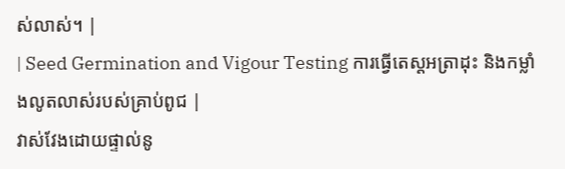ស់លាស់។ |
| Seed Germination and Vigour Testing ការធ្វើតេស្តអត្រាដុះ និងកម្លាំងលូតលាស់របស់គ្រាប់ពូជ |
វាស់វែងដោយផ្ទាល់នូ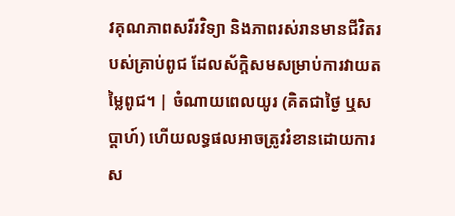វគុណភាពសរីរវិទ្យា និងភាពរស់រានមានជីវិតរបស់គ្រាប់ពូជ ដែលស័ក្តិសមសម្រាប់ការវាយតម្លៃពូជ។ | ចំណាយពេលយូរ (គិតជាថ្ងៃ ឬសប្តាហ៍) ហើយលទ្ធផលអាចត្រូវរំខានដោយការស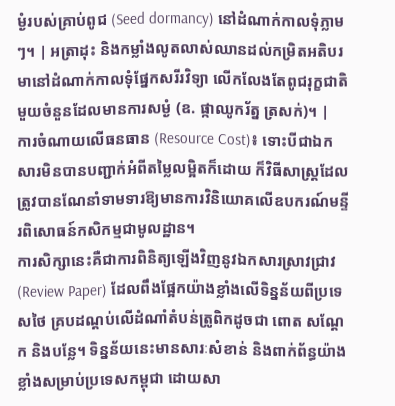ម្ងំរបស់គ្រាប់ពូជ (Seed dormancy) នៅដំណាក់កាលទុំភ្លាមៗ។ | អត្រាដុះ និងកម្លាំងលូតលាស់ឈានដល់កម្រិតអតិបរមានៅដំណាក់កាលទុំផ្នែកសរីរវិទ្យា លើកលែងតែពូជរុក្ខជាតិមួយចំនួនដែលមានការសម្ងំ (ឧ. ផ្កាឈូករ័ត្ន ត្រសក់)។ |
ការចំណាយលើធនធាន (Resource Cost)៖ ទោះបីជាឯកសារមិនបានបញ្ជាក់អំពីតម្លៃលម្អិតក៏ដោយ ក៏វិធីសាស្ត្រដែលត្រូវបានណែនាំទាមទារឱ្យមានការវិនិយោគលើឧបករណ៍មន្ទីរពិសោធន៍កសិកម្មជាមូលដ្ឋាន។
ការសិក្សានេះគឺជាការពិនិត្យឡើងវិញនូវឯកសារស្រាវជ្រាវ (Review Paper) ដែលពឹងផ្អែកយ៉ាងខ្លាំងលើទិន្នន័យពីប្រទេសថៃ គ្របដណ្ដប់លើដំណាំតំបន់ត្រូពិកដូចជា ពោត សណ្តែក និងបន្លែ។ ទិន្នន័យនេះមានសារៈសំខាន់ និងពាក់ព័ន្ធយ៉ាងខ្លាំងសម្រាប់ប្រទេសកម្ពុជា ដោយសា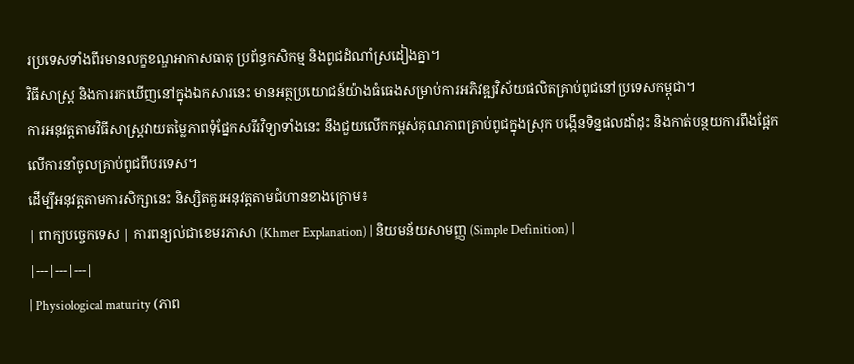រប្រទេសទាំងពីរមានលក្ខខណ្ឌអាកាសធាតុ ប្រព័ន្ធកសិកម្ម និងពូជដំណាំស្រដៀងគ្នា។
វិធីសាស្ត្រ និងការរកឃើញនៅក្នុងឯកសារនេះ មានអត្ថប្រយោជន៍យ៉ាងធំធេងសម្រាប់ការអភិវឌ្ឍវិស័យផលិតគ្រាប់ពូជនៅប្រទេសកម្ពុជា។
ការអនុវត្តតាមវិធីសាស្ត្រវាយតម្លៃភាពទុំផ្នែកសរីរវិទ្យាទាំងនេះ នឹងជួយលើកកម្ពស់គុណភាពគ្រាប់ពូជក្នុងស្រុក បង្កើនទិន្នផលដាំដុះ និងកាត់បន្ថយការពឹងផ្អែកលើការនាំចូលគ្រាប់ពូជពីបរទេស។
ដើម្បីអនុវត្តតាមការសិក្សានេះ និស្សិតគួរអនុវត្តតាមជំហានខាងក្រោម៖
| ពាក្យបច្ចេកទេស | ការពន្យល់ជាខេមរភាសា (Khmer Explanation) | និយមន័យសាមញ្ញ (Simple Definition) |
|---|---|---|
| Physiological maturity (ភាព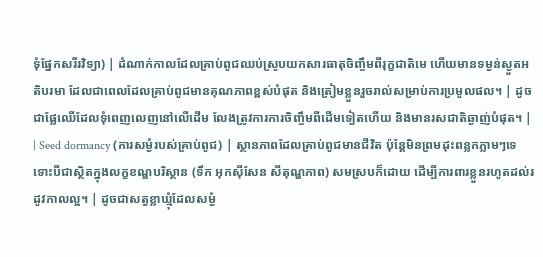ទុំផ្នែកសរីរវិទ្យា) | ដំណាក់កាលដែលគ្រាប់ពូជឈប់ស្រូបយកសារធាតុចិញ្ចឹមពីរុក្ខជាតិមេ ហើយមានទម្ងន់ស្ងួតអតិបរមា ដែលជាពេលដែលគ្រាប់ពូជមានគុណភាពខ្ពស់បំផុត និងត្រៀមខ្លួនរួចរាល់សម្រាប់ការប្រមូលផល។ | ដូចជាផ្លែឈើដែលទុំពេញលេញនៅលើដើម លែងត្រូវការការចិញ្ចឹមពីដើមទៀតហើយ និងមានរសជាតិឆ្ងាញ់បំផុត។ |
| Seed dormancy (ការសម្ងំរបស់គ្រាប់ពូជ) | ស្ថានភាពដែលគ្រាប់ពូជមានជីវិត ប៉ុន្តែមិនព្រមដុះពន្លកភ្លាមៗទេ ទោះបីជាស្ថិតក្នុងលក្ខខណ្ឌបរិស្ថាន (ទឹក អុកស៊ីសែន សីតុណ្ហភាព) សមស្របក៏ដោយ ដើម្បីការពារខ្លួនរហូតដល់រដូវកាលល្អ។ | ដូចជាសត្វខ្លាឃ្មុំដែលសម្ងំ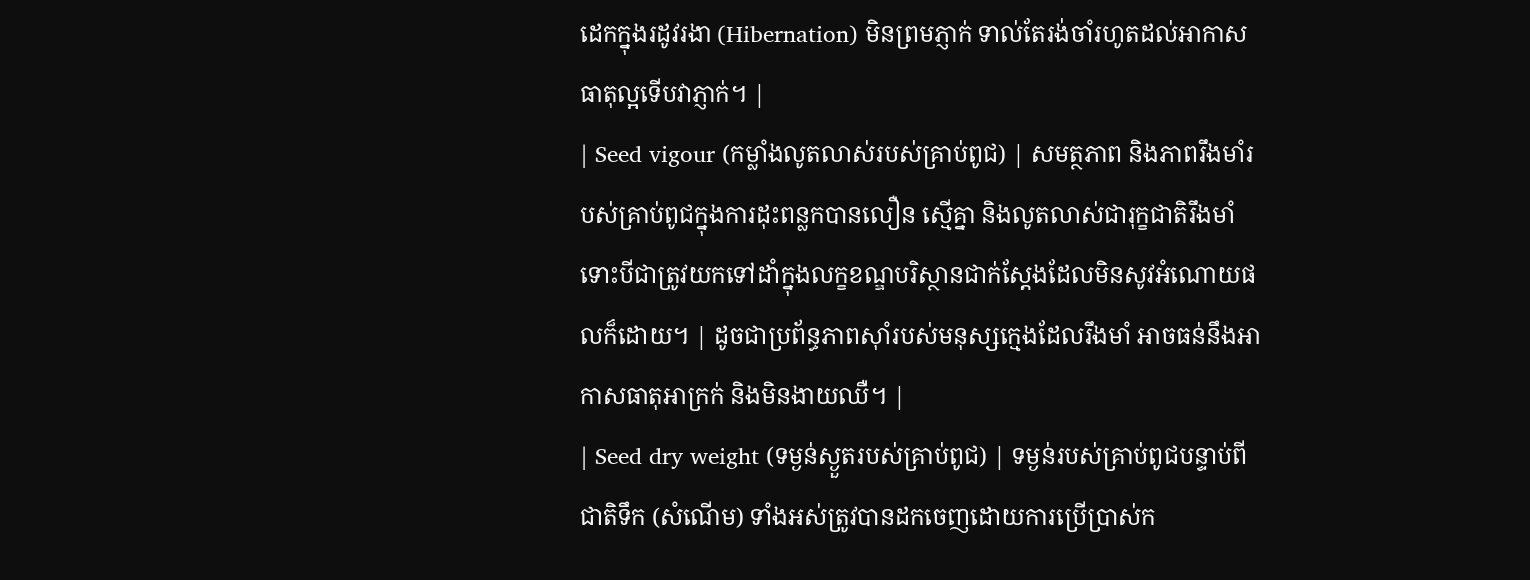ដេកក្នុងរដូវរងា (Hibernation) មិនព្រមភ្ញាក់ ទាល់តែរង់ចាំរហូតដល់អាកាសធាតុល្អទើបវាភ្ញាក់។ |
| Seed vigour (កម្លាំងលូតលាស់របស់គ្រាប់ពូជ) | សមត្ថភាព និងភាពរឹងមាំរបស់គ្រាប់ពូជក្នុងការដុះពន្លកបានលឿន ស្មើគ្នា និងលូតលាស់ជារុក្ខជាតិរឹងមាំ ទោះបីជាត្រូវយកទៅដាំក្នុងលក្ខខណ្ឌបរិស្ថានជាក់ស្តែងដែលមិនសូវអំណោយផលក៏ដោយ។ | ដូចជាប្រព័ន្ធភាពស៊ាំរបស់មនុស្សក្មេងដែលរឹងមាំ អាចធន់នឹងអាកាសធាតុអាក្រក់ និងមិនងាយឈឺ។ |
| Seed dry weight (ទម្ងន់ស្ងួតរបស់គ្រាប់ពូជ) | ទម្ងន់របស់គ្រាប់ពូជបន្ទាប់ពីជាតិទឹក (សំណើម) ទាំងអស់ត្រូវបានដកចេញដោយការប្រើប្រាស់ក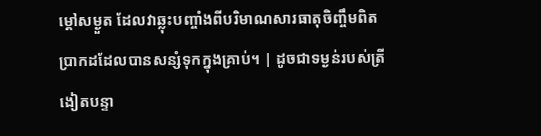ម្តៅសម្ងួត ដែលវាឆ្លុះបញ្ចាំងពីបរិមាណសារធាតុចិញ្ចឹមពិតប្រាកដដែលបានសន្សំទុកក្នុងគ្រាប់។ | ដូចជាទម្ងន់របស់ត្រីងៀតបន្ទា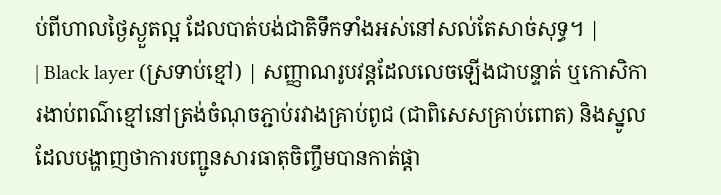ប់ពីហាលថ្ងៃស្ងួតល្អ ដែលបាត់បង់ជាតិទឹកទាំងអស់នៅសល់តែសាច់សុទ្ធ។ |
| Black layer (ស្រទាប់ខ្មៅ) | សញ្ញាណរូបវន្តដែលលេចឡើងជាបន្ទាត់ ឬកោសិការងាប់ពណ៌ខ្មៅនៅត្រង់ចំណុចភ្ជាប់រវាងគ្រាប់ពូជ (ជាពិសេសគ្រាប់ពោត) និងស្នូល ដែលបង្ហាញថាការបញ្ជូនសារធាតុចិញ្ចឹមបានកាត់ផ្តា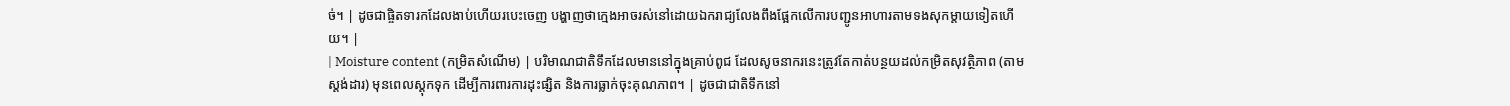ច់។ | ដូចជាផ្ចិតទារកដែលងាប់ហើយរបេះចេញ បង្ហាញថាក្មេងអាចរស់នៅដោយឯករាជ្យលែងពឹងផ្អែកលើការបញ្ជូនអាហារតាមទងសុកម្តាយទៀតហើយ។ |
| Moisture content (កម្រិតសំណើម) | បរិមាណជាតិទឹកដែលមាននៅក្នុងគ្រាប់ពូជ ដែលសូចនាករនេះត្រូវតែកាត់បន្ថយដល់កម្រិតសុវត្ថិភាព (តាមស្តង់ដារ) មុនពេលស្តុកទុក ដើម្បីការពារការដុះផ្សិត និងការធ្លាក់ចុះគុណភាព។ | ដូចជាជាតិទឹកនៅ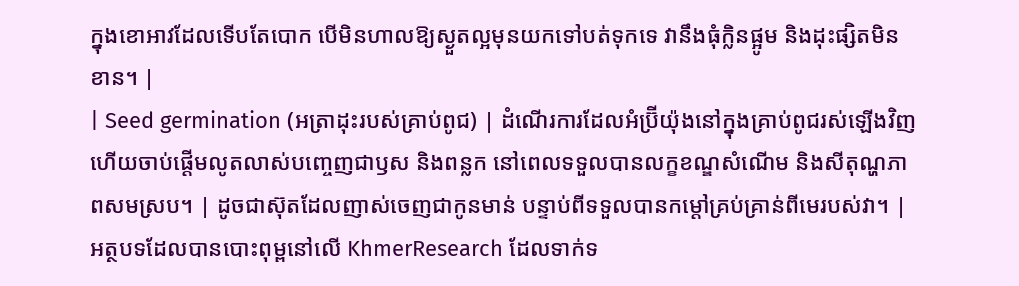ក្នុងខោអាវដែលទើបតែបោក បើមិនហាលឱ្យស្ងួតល្អមុនយកទៅបត់ទុកទេ វានឹងធុំក្លិនផ្អូម និងដុះផ្សិតមិនខាន។ |
| Seed germination (អត្រាដុះរបស់គ្រាប់ពូជ) | ដំណើរការដែលអំប្រ៊ីយ៉ុងនៅក្នុងគ្រាប់ពូជរស់ឡើងវិញ ហើយចាប់ផ្តើមលូតលាស់បញ្ចេញជាឫស និងពន្លក នៅពេលទទួលបានលក្ខខណ្ឌសំណើម និងសីតុណ្ហភាពសមស្រប។ | ដូចជាស៊ុតដែលញាស់ចេញជាកូនមាន់ បន្ទាប់ពីទទួលបានកម្តៅគ្រប់គ្រាន់ពីមេរបស់វា។ |
អត្ថបទដែលបានបោះពុម្ពនៅលើ KhmerResearch ដែលទាក់ទ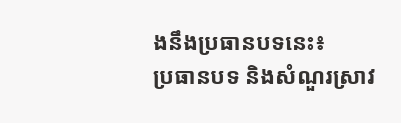ងនឹងប្រធានបទនេះ៖
ប្រធានបទ និងសំណួរស្រាវ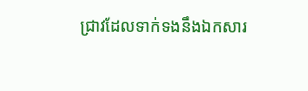ជ្រាវដែលទាក់ទងនឹងឯកសារ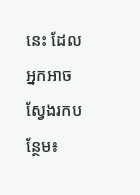នេះ ដែលអ្នកអាចស្វែងរកបន្ថែម៖